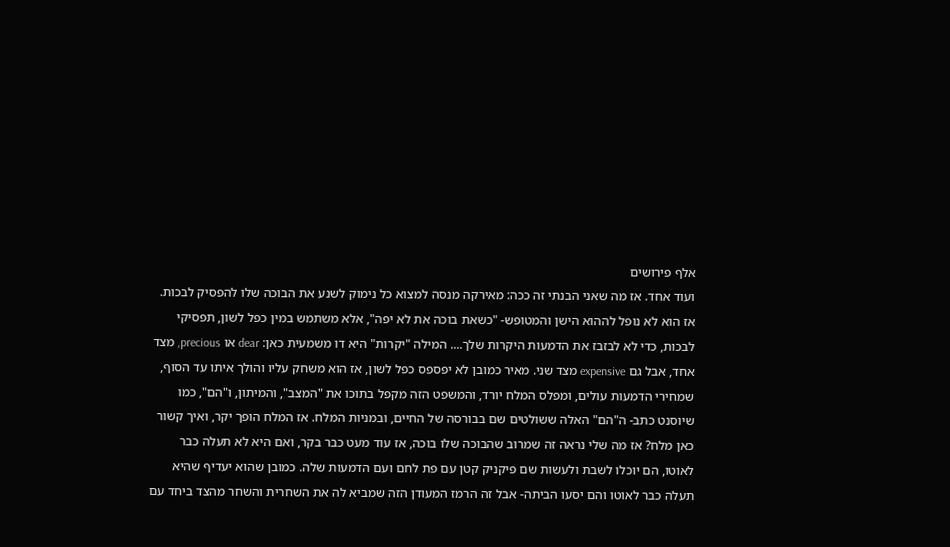אלף פירושים
ועוד אחד. אז מה שאני הבנתי זה ככה: מאירקה מנסה למצוא כל נימוק לשנע את הבוכה שלו להפסיק לבכות. אז הוא לא נופל לההוא הישן והמטופש- "כשאת בוכה את לא יפה", אלא משתמש במין כפל לשון, תפסיקי לבכות, כדי לא לבזבז את הדמעות היקרות שלך.... המילה "יקרות" היא דו משמעית כאן: dear או precious, מצד אחד, אבל גם expensive מצד שני. מאיר כמובן לא יפספס כפל לשון, אז הוא משחק עליו והולך איתו עד הסוף, שמחירי הדמעות עולים, ומפלס המלח יורד, והמשפט הזה מקפל בתוכו את "המצב", והמיתון, ו"הם", כמו שיוסנט כתב- ה"הם" האלה ששולטים שם בבורסה של החיים, ובמניות המלח. אז המלח הופך יקר, ואיך קשור כאן מלח? אז מה שלי נראה זה שמרוב שהבוכה שלו בוכה, אז עוד מעט כבר בקר, ואם היא לא תעלה כבר לאוטו, הם יוכלו לשבת ולעשות שם פיקניק קטן עם פת לחם ועם הדמעות שלה. כמובן שהוא יעדיף שהיא תעלה כבר לאוטו והם יסעו הביתה- אבל זה הרמז המעודן הזה שמביא לה את השחרית והשחר מהצד ביחד עם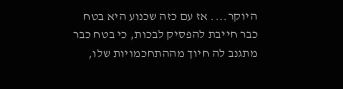היוקר.... אז עם כזה שכנוע היא בטח כבר חייבת להפסיק לבכות, כי בטח כבר מתגנב לה חיוך מההתחכמויות שלו,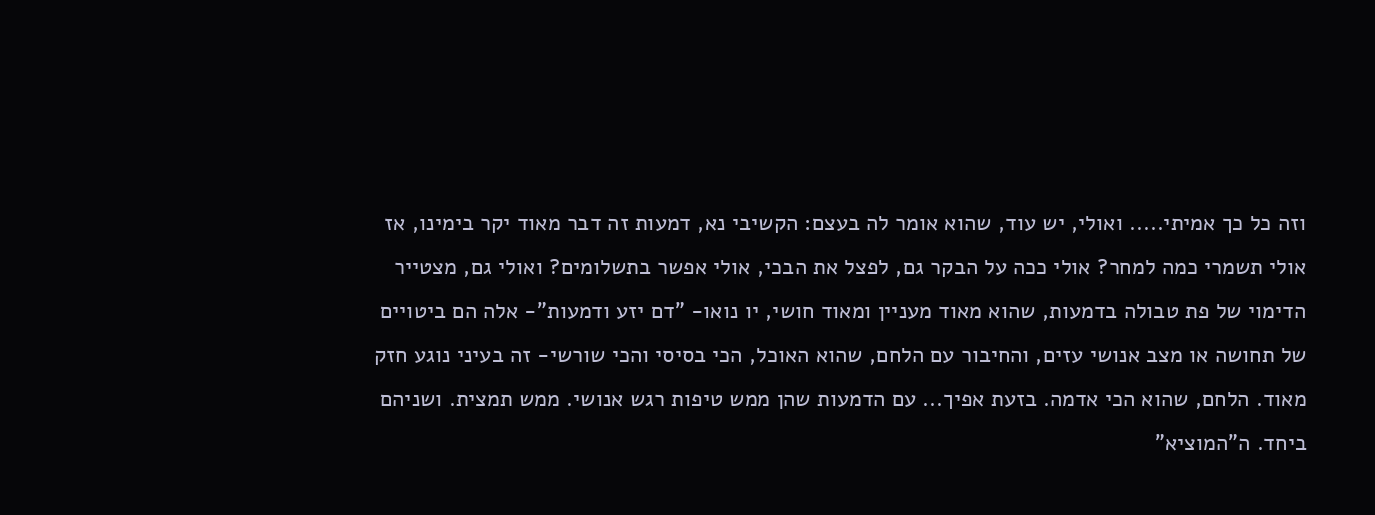וזה כל כך אמיתי..... ואולי, יש עוד, שהוא אומר לה בעצם: הקשיבי נא, דמעות זה דבר מאוד יקר בימינו, אז אולי תשמרי כמה למחר? אולי ככה על הבקר גם, לפצל את הבכי, אולי אפשר בתשלומים? ואולי גם, מצטייר הדימוי של פת טבולה בדמעות, שהוא מאוד מעניין ומאוד חושי, יו נואו- "דם יזע ודמעות"- אלה הם ביטויים של תחושה או מצב אנושי עזים, והחיבור עם הלחם, שהוא האוכל, הכי בסיסי והכי שורשי- זה בעיני נוגע חזק מאוד. הלחם, שהוא הכי אדמה. בזעת אפיך... עם הדמעות שהן ממש טיפות רגש אנושי. ממש תמצית. ושניהם ביחד. ה"המוציא"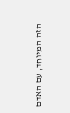הזה המיוחד, עם האדם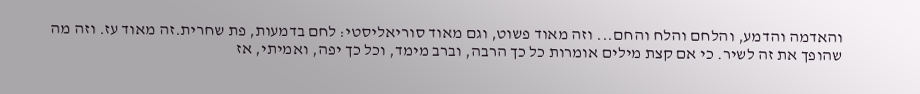והאדמה והדמע, והלחם והלח והחם... וזה מאוד פשוט, וגם מאוד סוריאליסטי: לחם בדמעות, פת שחרית.זה מאוד עז. וזה מה שהופך את זה לשיר. כי אם קצת מילים אומרות כל כך הרבה, וברב מימד, וכל כך יפה, ואמיתי, אז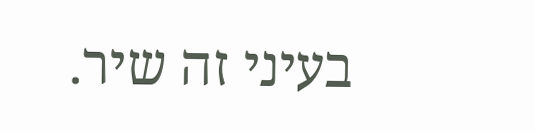בעיני זה שיר.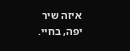איזה שיר יפה, בחיי.